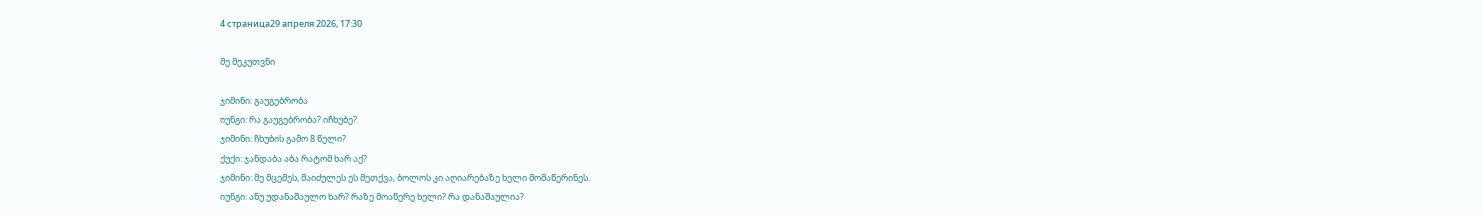4 страница29 апреля 2026, 17:30

მე მეკუთვნი

ჯიმინი: გაუგებრობა
იუნგი: რა გაუგებრობა? იჩხუბე?
ჯიმინი: ჩხუბის გამო 8 წელი?
ქუქი: ჯანდაბა აბა რატომ ხარ აქ?
ჯიმინი: მე მცემეს, მაიძულეს ეს მეთქვა, ბოლოს კი აღიარებაზე ხელი მომაწერინეს.
იუნგი: ანუ უდანაშაულო ხარ? რაზე მოაწერე ხელი? რა დანაშაულია?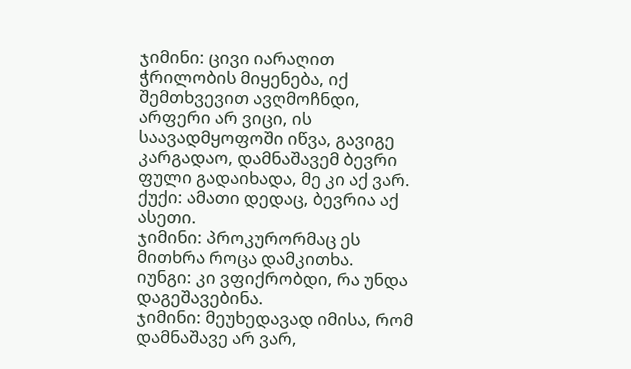ჯიმინი: ცივი იარაღით ჭრილობის მიყენება, იქ შემთხვევით ავღმოჩნდი, არფერი არ ვიცი, ის საავადმყოფოში იწვა, გავიგე კარგადაო, დამნაშავემ ბევრი ფული გადაიხადა, მე კი აქ ვარ.
ქუქი: ამათი დედაც, ბევრია აქ ასეთი.
ჯიმინი: პროკურორმაც ეს მითხრა როცა დამკითხა.
იუნგი: კი ვფიქრობდი, რა უნდა დაგეშავებინა.
ჯიმინი: მეუხედავად იმისა, რომ დამნაშავე არ ვარ,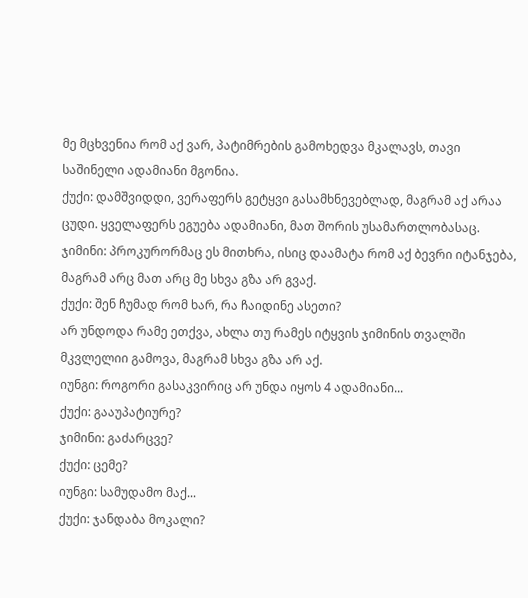მე მცხვენია რომ აქ ვარ, პატიმრების გამოხედვა მკალავს, თავი საშინელი ადამიანი მგონია.
ქუქი: დამშვიდდი, ვერაფერს გეტყვი გასამხნევებლად, მაგრამ აქ არაა ცუდი. ყველაფერს ეგუება ადამიანი, მათ შორის უსამართლობასაც.
ჯიმინი: პროკურორმაც ეს მითხრა, ისიც დაამატა რომ აქ ბევრი იტანჯება, მაგრამ არც მათ არც მე სხვა გზა არ გვაქ.
ქუქი: შენ ჩუმად რომ ხარ, რა ჩაიდინე ასეთი?
არ უნდოდა რამე ეთქვა, ახლა თუ რამეს იტყვის ჯიმინის თვალში მკვლელიი გამოვა, მაგრამ სხვა გზა არ აქ.
იუნგი: როგორი გასაკვირიც არ უნდა იყოს 4 ადამიანი...
ქუქი: გააუპატიურე?
ჯიმინი: გაძარცვე?
ქუქი: ცემე?
იუნგი: სამუდამო მაქ...
ქუქი: ჯანდაბა მოკალი?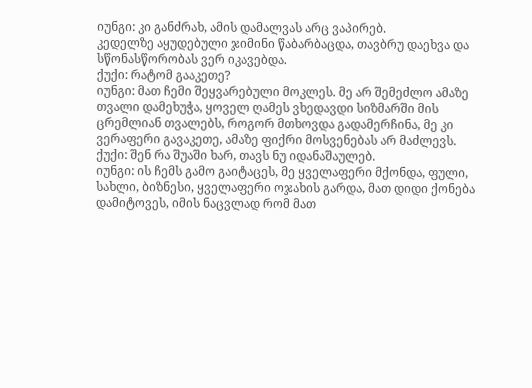იუნგი: კი განძრახ, ამის დამალვას არც ვაპირებ.
კედელზე აყუდებული ჯიმინი წაბარბაცდა, თავბრუ დაეხვა და სწონასწორობას ვერ იკავებდა.
ქუქი: რატომ გააკეთე?
იუნგი: მათ ჩემი შეყვარებული მოკლეს. მე არ შემეძლო ამაზე თვალი დამეხუჭა, ყოველ ღამეს ვხედავდი სიზმარში მის ცრემლიან თვალებს, როგორ მთხოვდა გადამერჩინა, მე კი ვერაფერი გავაკეთე, ამაზე ფიქრი მოსვენებას არ მაძლევს.
ქუქი: შენ რა შუაში ხარ, თავს ნუ იდანაშაულებ.
იუნგი: ის ჩემს გამო გაიტაცეს, მე ყველაფერი მქონდა, ფული, სახლი, ბიზნესი, ყველაფერი ოჯახის გარდა, მათ დიდი ქონება დამიტოვეს, იმის ნაცვლად რომ მათ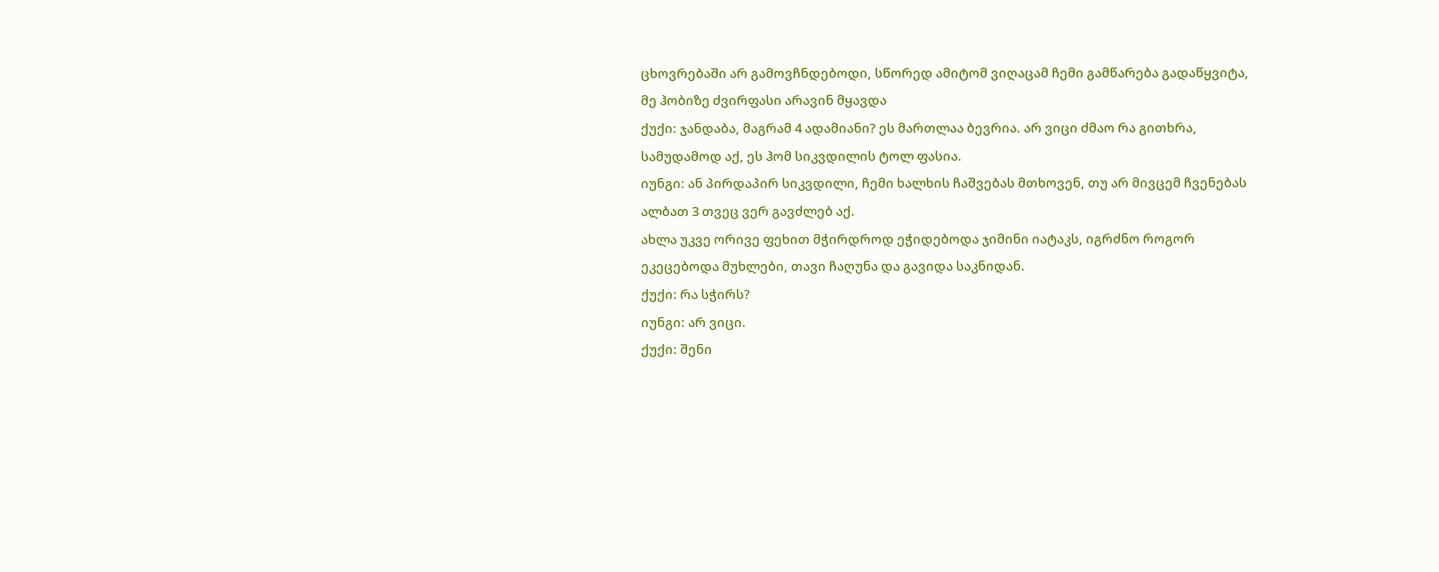ცხოვრებაში არ გამოვჩნდებოდი, სწორედ ამიტომ ვიღაცამ ჩემი გამწარება გადაწყვიტა, მე ჰობიზე ძვირფასი არავინ მყავდა
ქუქი: ჯანდაბა, მაგრამ 4 ადამიანი? ეს მართლაა ბევრია. არ ვიცი ძმაო რა გითხრა, სამუდამოდ აქ, ეს ჰომ სიკვდილის ტოლ ფასია.
იუნგი: ან პირდაპირ სიკვდილი, ჩემი ხალხის ჩაშვებას მთხოვენ, თუ არ მივცემ ჩვენებას ალბათ 3 თვეც ვერ გავძლებ აქ.
ახლა უკვე ორივე ფეხით მჭირდროდ ეჭიდებოდა ჯიმინი იატაკს, იგრძნო როგორ ეკეცებოდა მუხლები, თავი ჩაღუნა და გავიდა საკნიდან.
ქუქი: რა სჭირს?
იუნგი: არ ვიცი.
ქუქი: შენი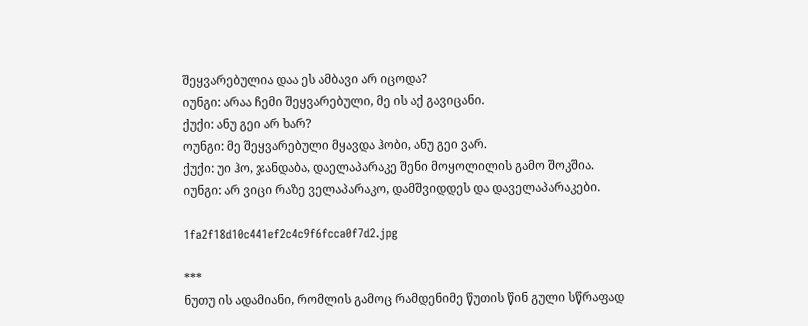შეყვარებულია დაა ეს ამბავი არ იცოდა?
იუნგი: არაა ჩემი შეყვარებული, მე ის აქ გავიცანი.
ქუქი: ანუ გეი არ ხარ?
ოუნგი: მე შეყვარებული მყავდა ჰობი, ანუ გეი ვარ.
ქუქი: უი ჰო, ჯანდაბა, დაელაპარაკე შენი მოყოლილის გამო შოკშია.
იუნგი: არ ვიცი რაზე ველაპარაკო, დამშვიდდეს და დაველაპარაკები.

1fa2f18d10c441ef2c4c9f6fcca0f7d2.jpg

***
ნუთუ ის ადამიანი, რომლის გამოც რამდენიმე წუთის წინ გული სწრაფად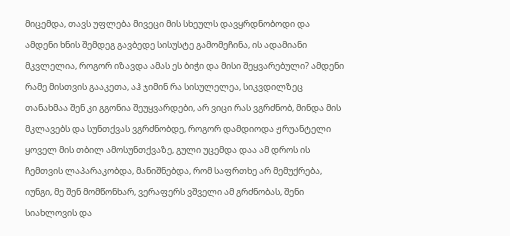მიცემდა, თავს უფლება მივეცი მის სხეულს დავყრდნობოდი და ამდენი ხნის შემდეგ გავბედე სისუსტე გამომეჩინა, ის ადამიანი მკვლელია, როგორ იზავდა ამას ეს ბიჭი და მისი შეყვარებული? ამდენი რამე მისთვის გააკეთა, აჰ ჯიმინ რა სისულელეა, სიკვდილზეც თანახმაა შენ კი გგონია შეუყვარდები, არ ვიცი რას ვგრძნობ, მინდა მის მკლავებს და სუნთქვას ვგრძნობდე, როგორ დამდიოდა ჟრუანტელი ყოველ მის თბილ ამოსუნთქვაზე, გული უცემდა დაა ამ დროს ის ჩემთვის ლაპარაკობდა, მანიშნებდა, რომ საფრთხე არ მემუქრება, იუნგი, მე შენ მომწონხარ, ვერაფერს ვშველი ამ გრძნობას, შენი სიახლოვის და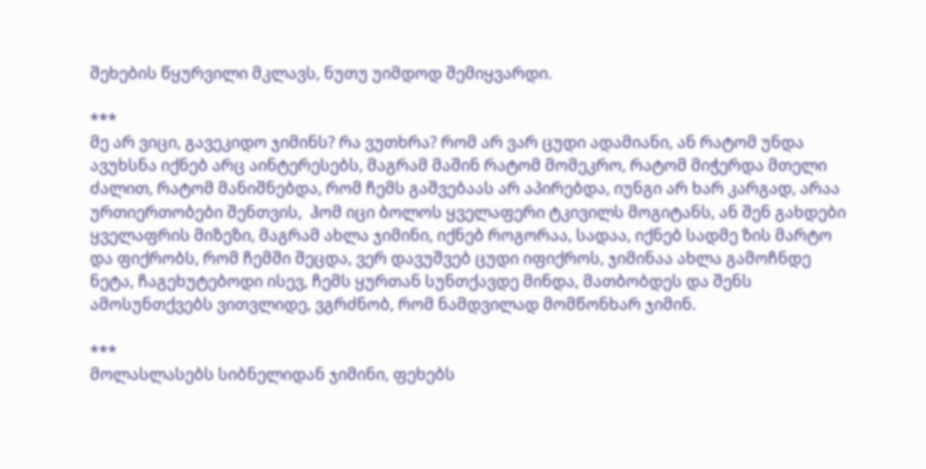შეხების წყურვილი მკლავს, ნუთუ უიმდოდ შემიყვარდი.

***
მე არ ვიცი, გავეკიდო ჯიმინს? რა ვუთხრა? რომ არ ვარ ცუდი ადამიანი, ან რატომ უნდა ავუხსნა იქნებ არც აინტერესებს, მაგრამ მაშინ რატომ მომეკრო, რატომ მიჭერდა მთელი ძალით, რატომ მანიშნებდა, რომ ჩემს გაშვებაას არ აპირებდა, იუნგი არ ხარ კარგად, არაა ურთიერთობები შენთვის,  ჰომ იცი ბოლოს ყველაფერი ტკივილს მოგიტანს, ან შენ გახდები ყველაფრის მიზეზი, მაგრამ ახლა ჯიმინი, იქნებ როგორაა, სადაა, იქნებ სადმე ზის მარტო და ფიქრობს, რომ ჩემში შეცდა, ვერ დავუშვებ ცუდი იფიქროს, ჯიმინაა ახლა გამოჩნდე ნეტა, ჩაგეხუტებოდი ისევ, ჩემს ყურთან სუნთქავდე მინდა, მათბობდეს და შენს ამოსუნთქვებს ვითვლიდე, ვგრძნობ, რომ ნამდვილად მომწონხარ ჯიმინ.

***
მოლასლასებს სიბნელიდან ჯიმინი, ფეხებს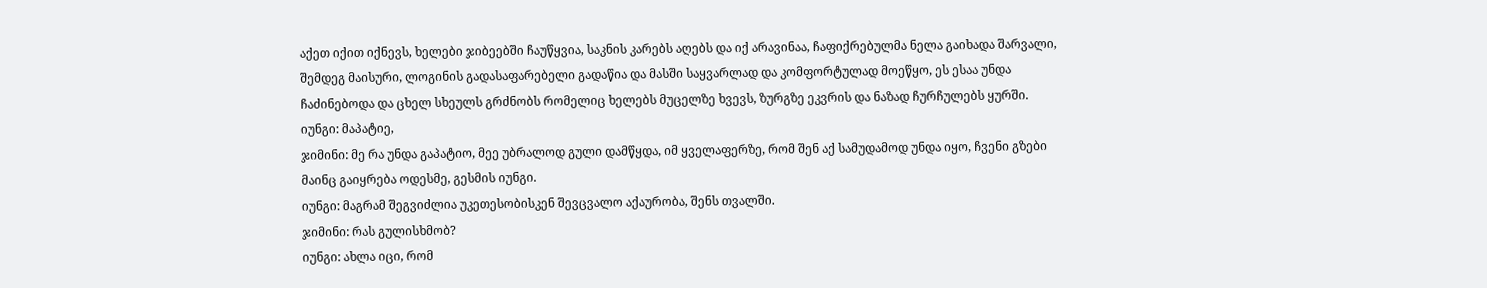აქეთ იქით იქნევს, ხელები ჯიბეებში ჩაუწყვია, საკნის კარებს აღებს და იქ არავინაა, ჩაფიქრებულმა ნელა გაიხადა შარვალი, შემდეგ მაისური, ლოგინის გადასაფარებელი გადაწია და მასში საყვარლად და კომფორტულად მოეწყო, ეს ესაა უნდა ჩაძინებოდა და ცხელ სხეულს გრძნობს რომელიც ხელებს მუცელზე ხვევს, ზურგზე ეკვრის და ნაზად ჩურჩულებს ყურში.
იუნგი: მაპატიე,
ჯიმინი: მე რა უნდა გაპატიო, მეე უბრალოდ გული დამწყდა, იმ ყველაფერზე, რომ შენ აქ სამუდამოდ უნდა იყო, ჩვენი გზები მაინც გაიყრება ოდესმე, გესმის იუნგი.
იუნგი: მაგრამ შეგვიძლია უკეთესობისკენ შევცვალო აქაურობა, შენს თვალში.
ჯიმინი: რას გულისხმობ?
იუნგი: ახლა იცი, რომ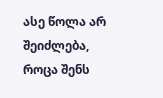ასე წოლა არ შეიძლება, როცა შენს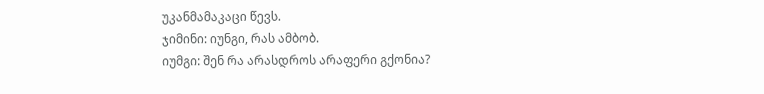უკანმამაკაცი წევს.
ჯიმინი: იუნგი, რას ამბობ.
იუმგი: შენ რა არასდროს არაფერი გქონია?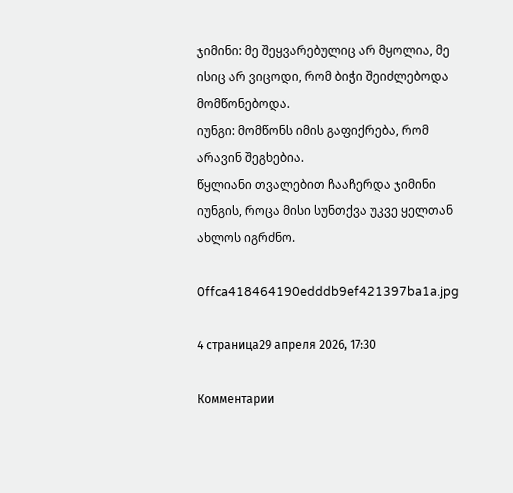ჯიმინი: მე შეყვარებულიც არ მყოლია, მე ისიც არ ვიცოდი, რომ ბიჭი შეიძლებოდა მომწონებოდა.
იუნგი: მომწონს იმის გაფიქრება, რომ არავინ შეგხებია.
წყლიანი თვალებით ჩააჩერდა ჯიმინი იუნგის, როცა მისი სუნთქვა უკვე ყელთან ახლოს იგრძნო.

0ffca418464190edddb9ef421397ba1a.jpg

4 страница29 апреля 2026, 17:30

Комментарии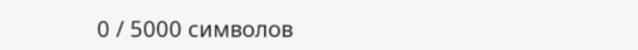0 / 5000 символов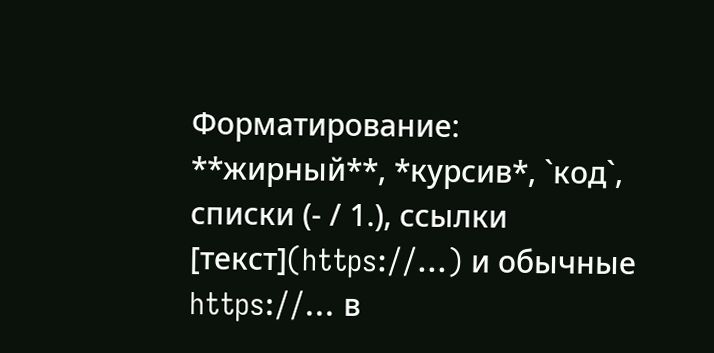Форматирование: **жирный**, *курсив*, `код`, списки (- / 1.), ссылки [текст](https://…) и обычные https://… в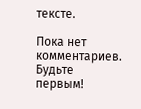тексте.

Пока нет комментариев. Будьте первым!